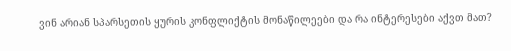ვინ არიან სპარსეთის ყურის კონფლიქტის მონაწილეები და რა ინტერესები აქვთ მათ?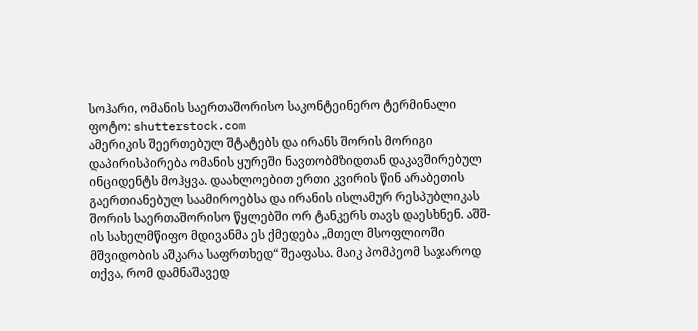სოჰარი, ომანის საერთაშორისო საკონტეინერო ტერმინალი
ფოტო: shutterstock.com
ამერიკის შეერთებულ შტატებს და ირანს შორის მორიგი დაპირისპირება ომანის ყურეში ნავთობმზიდთან დაკავშირებულ ინციდენტს მოჰყვა. დაახლოებით ერთი კვირის წინ არაბეთის გაერთიანებულ საამიროებსა და ირანის ისლამურ რესპუბლიკას შორის საერთაშორისო წყლებში ორ ტანკერს თავს დაესხნენ. აშშ-ის სახელმწიფო მდივანმა ეს ქმედება „მთელ მსოფლიოში მშვიდობის აშკარა საფრთხედ“ შეაფასა. მაიკ პომპეომ საჯაროდ თქვა, რომ დამნაშავედ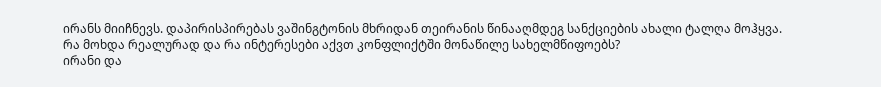ირანს მიიჩნევს. დაპირისპირებას ვაშინგტონის მხრიდან თეირანის წინააღმდეგ სანქციების ახალი ტალღა მოჰყვა. რა მოხდა რეალურად და რა ინტერესები აქვთ კონფლიქტში მონაწილე სახელმწიფოებს?
ირანი და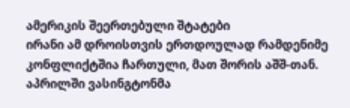ამერიკის შეერთებული შტატები
ირანი ამ დროისთვის ერთდოულად რამდენიმე კონფლიქტშია ჩართული, მათ შორის აშშ-თან. აპრილში ვასინგტონმა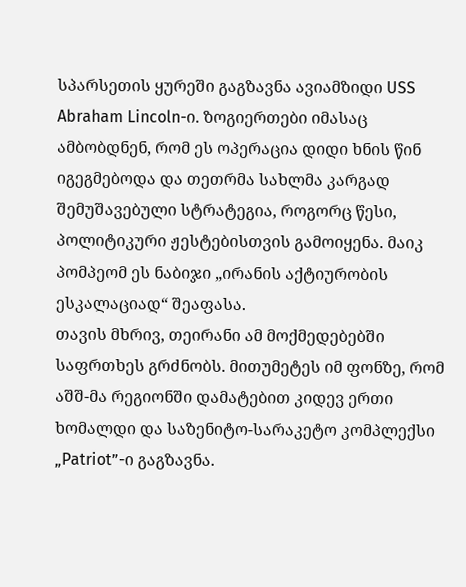სპარსეთის ყურეში გაგზავნა ავიამზიდი USS Abraham Lincoln-ი. ზოგიერთები იმასაც ამბობდნენ, რომ ეს ოპერაცია დიდი ხნის წინ იგეგმებოდა და თეთრმა სახლმა კარგად შემუშავებული სტრატეგია, როგორც წესი, პოლიტიკური ჟესტებისთვის გამოიყენა. მაიკ პომპეომ ეს ნაბიჯი „ირანის აქტიურობის ესკალაციად“ შეაფასა.
თავის მხრივ, თეირანი ამ მოქმედებებში საფრთხეს გრძნობს. მითუმეტეს იმ ფონზე, რომ აშშ-მა რეგიონში დამატებით კიდევ ერთი ხომალდი და საზენიტო-სარაკეტო კომპლექსი „Patriot”-ი გაგზავნა.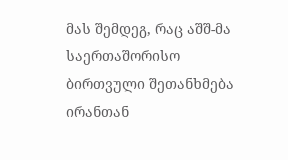მას შემდეგ, რაც აშშ-მა საერთაშორისო ბირთვული შეთანხმება ირანთან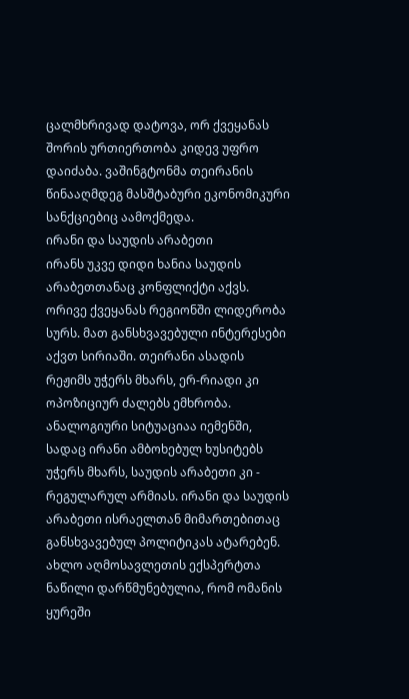ცალმხრივად დატოვა, ორ ქვეყანას შორის ურთიერთობა კიდევ უფრო დაიძაბა. ვაშინგტონმა თეირანის წინააღმდეგ მასშტაბური ეკონომიკური სანქციებიც აამოქმედა.
ირანი და საუდის არაბეთი
ირანს უკვე დიდი ხანია საუდის არაბეთთანაც კონფლიქტი აქვს. ორივე ქვეყანას რეგიონში ლიდერობა სურს. მათ განსხვავებული ინტერესები აქვთ სირიაში. თეირანი ასადის რეჟიმს უჭერს მხარს, ერ-რიადი კი ოპოზიციურ ძალებს ემხრობა. ანალოგიური სიტუაციაა იემენში, სადაც ირანი ამბოხებულ ხუსიტებს უჭერს მხარს, საუდის არაბეთი კი - რეგულარულ არმიას. ირანი და საუდის არაბეთი ისრაელთან მიმართებითაც განსხვავებულ პოლიტიკას ატარებენ.
ახლო აღმოსავლეთის ექსპერტთა ნაწილი დარწმუნებულია, რომ ომანის ყურეში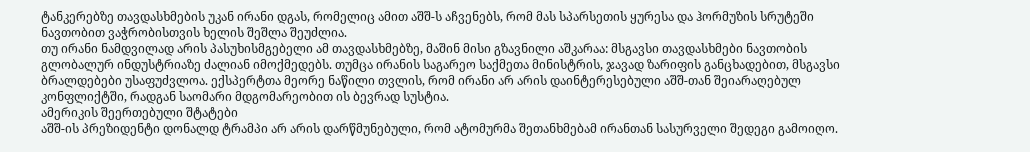ტანკერებზე თავდასხმების უკან ირანი დგას, რომელიც ამით აშშ-ს აჩვენებს, რომ მას სპარსეთის ყურესა და ჰორმუზის სრუტეში ნავთობით ვაჭრობისთვის ხელის შეშლა შეუძლია.
თუ ირანი ნამდვილად არის პასუხისმგებელი ამ თავდასხმებზე, მაშინ მისი გზავნილი აშკარაა: მსგავსი თავდასხმები ნავთობის გლობალურ ინდუსტრიაზე ძალიან იმოქმედებს. თუმცა ირანის საგარეო საქმეთა მინისტრის, ჯავად ზარიფის განცხადებით, მსგავსი ბრალდებები უსაფუძვლოა. ექსპერტთა მეორე ნაწილი თვლის, რომ ირანი არ არის დაინტერესებული აშშ-თან შეიარაღებულ კონფლიქტში, რადგან საომარი მდგომარეობით ის ბევრად სუსტია.
ამერიკის შეერთებული შტატები
აშშ-ის პრეზიდენტი დონალდ ტრამპი არ არის დარწმუნებული, რომ ატომურმა შეთანხმებამ ირანთან სასურველი შედეგი გამოიღო.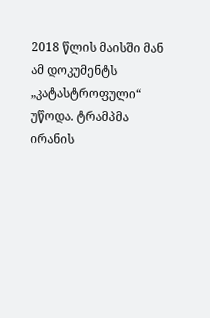2018 წლის მაისში მან ამ დოკუმენტს „კატასტროფული“ უწოდა. ტრამპმა ირანის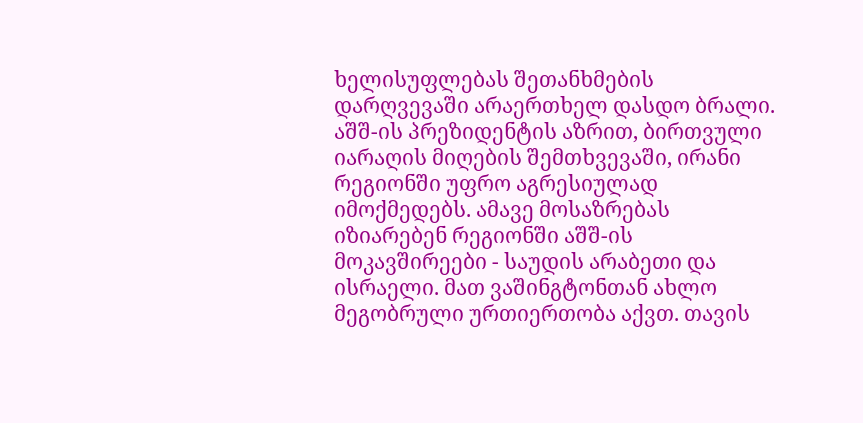ხელისუფლებას შეთანხმების დარღვევაში არაერთხელ დასდო ბრალი. აშშ-ის პრეზიდენტის აზრით, ბირთვული იარაღის მიღების შემთხვევაში, ირანი რეგიონში უფრო აგრესიულად იმოქმედებს. ამავე მოსაზრებას იზიარებენ რეგიონში აშშ-ის მოკავშირეები - საუდის არაბეთი და ისრაელი. მათ ვაშინგტონთან ახლო მეგობრული ურთიერთობა აქვთ. თავის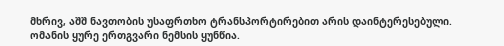მხრივ, აშშ ნავთობის უსაფრთხო ტრანსპორტირებით არის დაინტერესებული.
ომანის ყურე ერთგვარი ნემსის ყუნწია.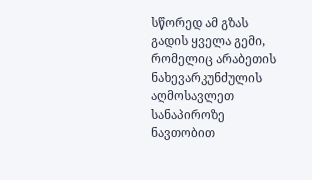სწორედ ამ გზას გადის ყველა გემი, რომელიც არაბეთის ნახევარკუნძულის აღმოსავლეთ სანაპიროზე ნავთობით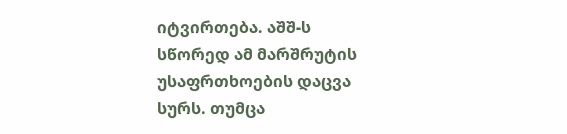იტვირთება. აშშ-ს სწორედ ამ მარშრუტის უსაფრთხოების დაცვა სურს. თუმცა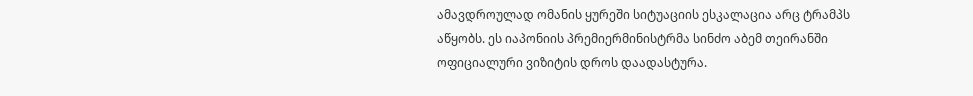ამავდროულად ომანის ყურეში სიტუაციის ესკალაცია არც ტრამპს აწყობს. ეს იაპონიის პრემიერმინისტრმა სინძო აბემ თეირანში ოფიციალური ვიზიტის დროს დაადასტურა.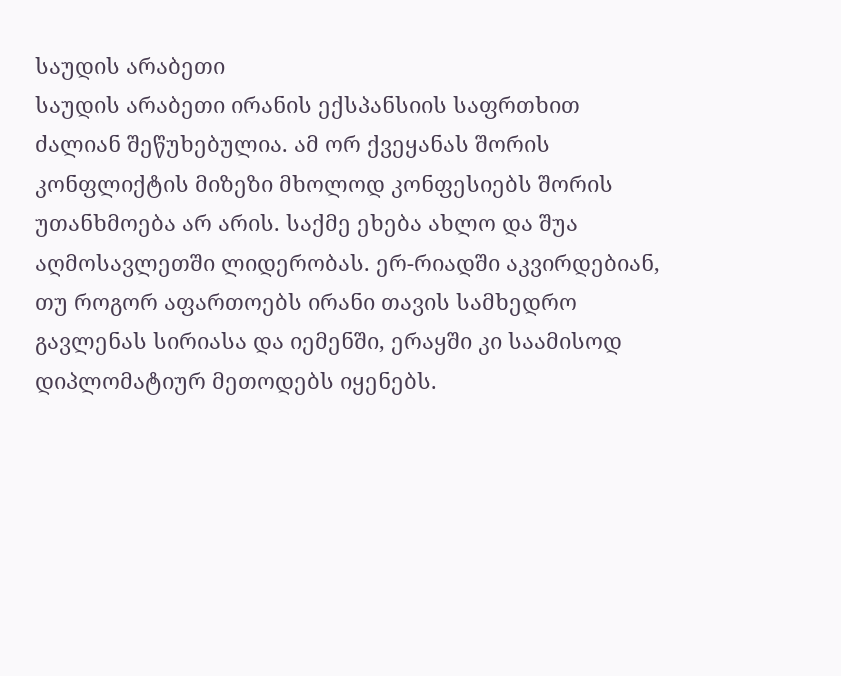საუდის არაბეთი
საუდის არაბეთი ირანის ექსპანსიის საფრთხით ძალიან შეწუხებულია. ამ ორ ქვეყანას შორის კონფლიქტის მიზეზი მხოლოდ კონფესიებს შორის უთანხმოება არ არის. საქმე ეხება ახლო და შუა აღმოსავლეთში ლიდერობას. ერ-რიადში აკვირდებიან, თუ როგორ აფართოებს ირანი თავის სამხედრო გავლენას სირიასა და იემენში, ერაყში კი საამისოდ დიპლომატიურ მეთოდებს იყენებს.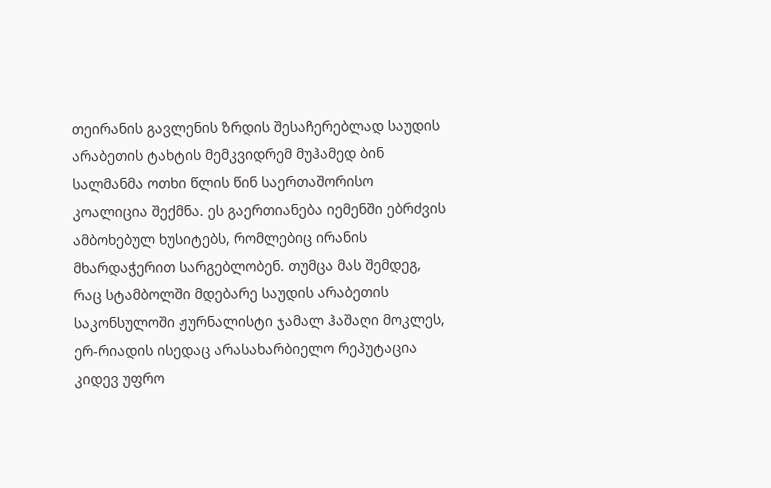თეირანის გავლენის ზრდის შესაჩერებლად საუდის არაბეთის ტახტის მემკვიდრემ მუჰამედ ბინ სალმანმა ოთხი წლის წინ საერთაშორისო კოალიცია შექმნა. ეს გაერთიანება იემენში ებრძვის ამბოხებულ ხუსიტებს, რომლებიც ირანის მხარდაჭერით სარგებლობენ. თუმცა მას შემდეგ, რაც სტამბოლში მდებარე საუდის არაბეთის საკონსულოში ჟურნალისტი ჯამალ ჰაშაღი მოკლეს, ერ-რიადის ისედაც არასახარბიელო რეპუტაცია კიდევ უფრო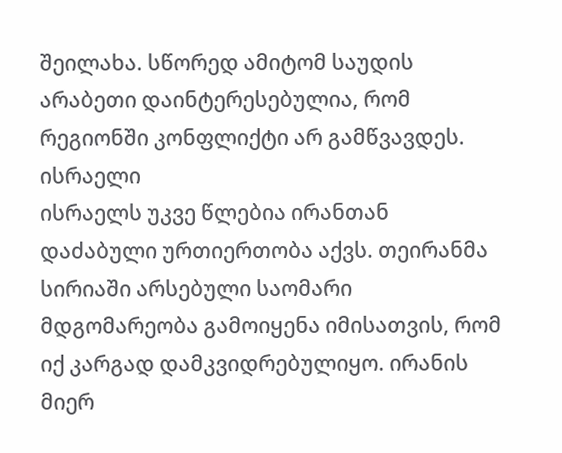შეილახა. სწორედ ამიტომ საუდის არაბეთი დაინტერესებულია, რომ რეგიონში კონფლიქტი არ გამწვავდეს.
ისრაელი
ისრაელს უკვე წლებია ირანთან დაძაბული ურთიერთობა აქვს. თეირანმა სირიაში არსებული საომარი მდგომარეობა გამოიყენა იმისათვის, რომ იქ კარგად დამკვიდრებულიყო. ირანის მიერ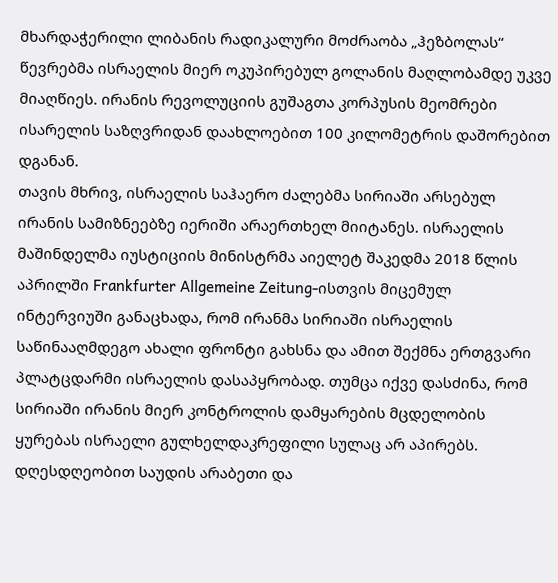მხარდაჭერილი ლიბანის რადიკალური მოძრაობა „ჰეზბოლას“ წევრებმა ისრაელის მიერ ოკუპირებულ გოლანის მაღლობამდე უკვე მიაღწიეს. ირანის რევოლუციის გუშაგთა კორპუსის მეომრები ისარელის საზღვრიდან დაახლოებით 100 კილომეტრის დაშორებით დგანან.
თავის მხრივ, ისრაელის საჰაერო ძალებმა სირიაში არსებულ ირანის სამიზნეებზე იერიში არაერთხელ მიიტანეს. ისრაელის მაშინდელმა იუსტიციის მინისტრმა აიელეტ შაკედმა 2018 წლის აპრილში Frankfurter Allgemeine Zeitung-ისთვის მიცემულ ინტერვიუში განაცხადა, რომ ირანმა სირიაში ისრაელის საწინააღმდეგო ახალი ფრონტი გახსნა და ამით შექმნა ერთგვარი პლატცდარმი ისრაელის დასაპყრობად. თუმცა იქვე დასძინა, რომ სირიაში ირანის მიერ კონტროლის დამყარების მცდელობის ყურებას ისრაელი გულხელდაკრეფილი სულაც არ აპირებს.
დღესდღეობით საუდის არაბეთი და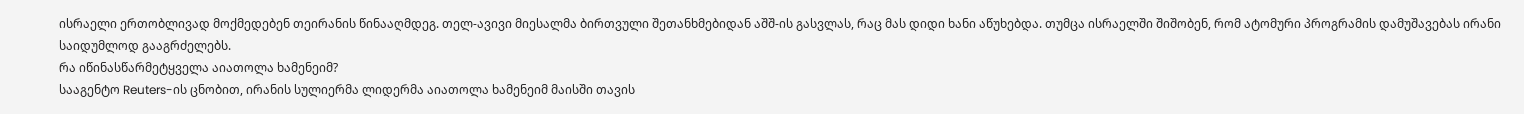ისრაელი ერთობლივად მოქმედებენ თეირანის წინააღმდეგ. თელ-ავივი მიესალმა ბირთვული შეთანხმებიდან აშშ-ის გასვლას, რაც მას დიდი ხანი აწუხებდა. თუმცა ისრაელში შიშობენ, რომ ატომური პროგრამის დამუშავებას ირანი საიდუმლოდ გააგრძელებს.
რა იწინასწარმეტყველა აიათოლა ხამენეიმ?
სააგენტო Reuters-ის ცნობით, ირანის სულიერმა ლიდერმა აიათოლა ხამენეიმ მაისში თავის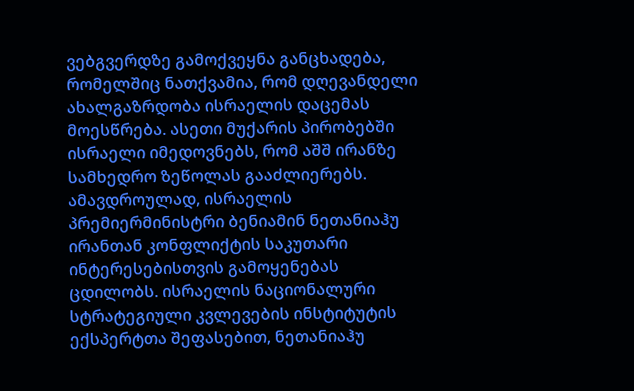ვებგვერდზე გამოქვეყნა განცხადება, რომელშიც ნათქვამია, რომ დღევანდელი ახალგაზრდობა ისრაელის დაცემას მოესწრება. ასეთი მუქარის პირობებში ისრაელი იმედოვნებს, რომ აშშ ირანზე სამხედრო ზეწოლას გააძლიერებს.
ამავდროულად, ისრაელის პრემიერმინისტრი ბენიამინ ნეთანიაჰუ ირანთან კონფლიქტის საკუთარი ინტერესებისთვის გამოყენებას ცდილობს. ისრაელის ნაციონალური სტრატეგიული კვლევების ინსტიტუტის ექსპერტთა შეფასებით, ნეთანიაჰუ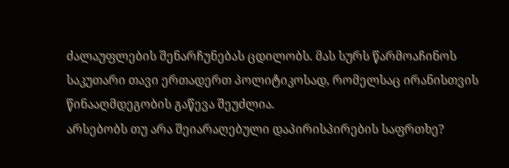ძალაუფლების შენარჩუნებას ცდილობს. მას სურს წარმოაჩინოს საკუთარი თავი ერთადერთ პოლიტიკოსად, რომელსაც ირანისთვის წინააღმდეგობის გაწევა შეუძლია.
არსებობს თუ არა შეიარაღებული დაპირისპირების საფრთხე?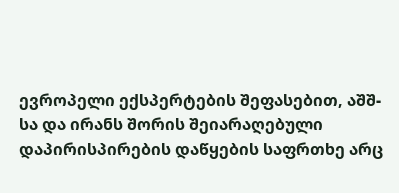ევროპელი ექსპერტების შეფასებით, აშშ-სა და ირანს შორის შეიარაღებული დაპირისპირების დაწყების საფრთხე არც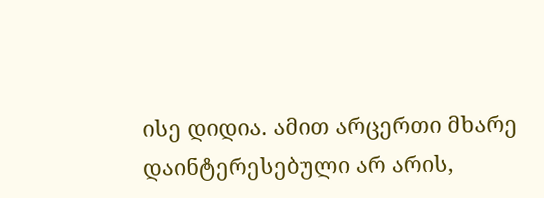ისე დიდია. ამით არცერთი მხარე დაინტერესებული არ არის,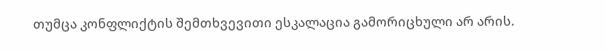თუმცა კონფლიქტის შემთხვევითი ესკალაცია გამორიცხული არ არის.